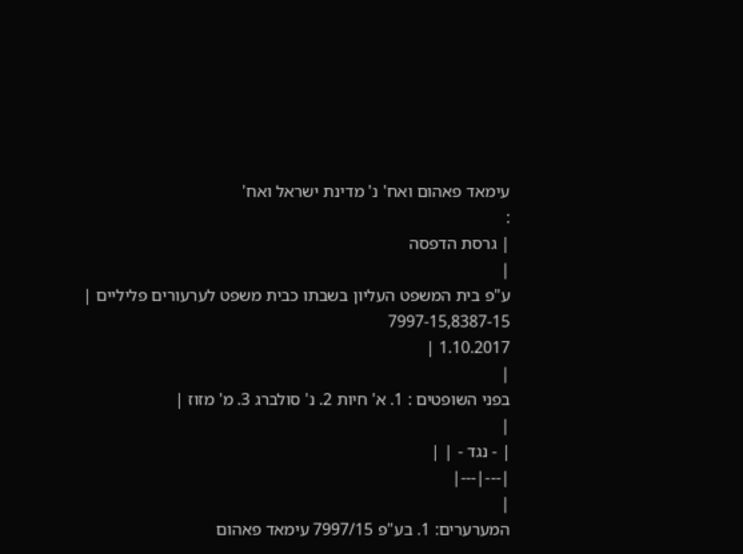עימאד פאהום ואח' נ' מדינת ישראל ואח'
:
| גרסת הדפסה
|
ע"פ בית המשפט העליון בשבתו כבית משפט לערעורים פליליים |
7997-15,8387-15
1.10.2017 |
|
בפני השופטים : 1. א' חיות 2. נ' סולברג 3. מ' מזוז |
|
| - נגד - | |
|---|---|
|
המערערים: 1. בע"פ 7997/15 עימאד פאהום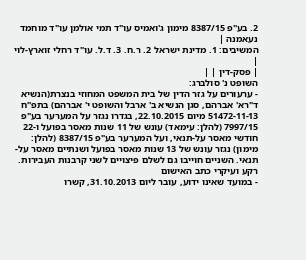2. בע"פ 8387/15 מימון ג'ואמיס עו"ד תמי אולמן עו"ד מוחמד נעאמנה |
המשיבים: 1. מדינת ישראל 2. ר.ח. 3. ד.ל. עו"ד רחלי זוארץ-לוי |
| פסק-דין | |
השופט נ' סולברג:
- ערעורים על גזר הדין של בית המשפט המחוזי בנצרת(הנשיא ד"רא' אברהם, סגן הנשיא ב' ארבל והשופט י' אברהם) בתפ"ח 51472-11-13 מיום 22.10.2015, בגדרו נגזר על המערער בע"פ 7997/15 (להלן: עימאד) עונש של 11 שנות מאסר בפועל ו-22 חודשי מאסר על-תנאי, ועל המערער בע"פ 8387/15 (להלן: מימון) נגזר עונש של 13 שנות מאסר בפועל ושנתיים מאסר על-תנאי. השניים חוייבו גם לשלם פיצויים לשני קרבנות העבירות.
רקע ועיקרי כתב האישום
- במועד שאינו ידוע, עובר ליום 31.10.2013, קשרו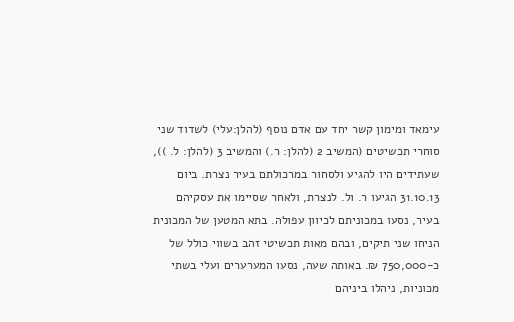עימאד ומימון קשר יחד עם אדם נוסף (להלן:עלי) לשדוד שני סוחרי תכשיטים (המשיב 2 (להלן: ר.) והמשיב 3 (להלן: ל. )), שעתידים היו להגיע ולסחור במרכולתם בעיר נצרת. ביום 31.10.13 הגיעו ר. ול. לנצרת, ולאחר שסיימו את עסקיהם בעיר, נסעו במכוניתם לכיוון עפולה. בתא המטען של המכונית הניחו שני תיקים, ובהם מאות תכשיטי זהב בשווי כולל של כ-750,000 ₪. באותה שעה, נסעו המערערים ועלי בשתי מכוניות, ניהלו ביניהם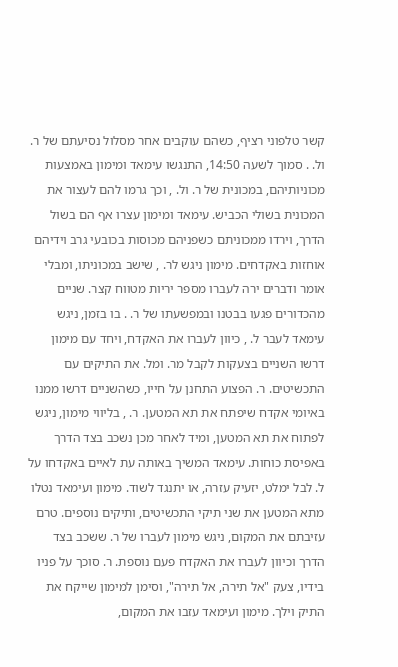קשר טלפוני רציף, כשהם עוקבים אחר מסלול נסיעתם של ר. ול. . סמוך לשעה 14:50, התנגשו עימאד ומימון באמצעות מכוניותיהם, במכונית של ר. ול. , וכך גרמו להם לעצור את המכונית בשולי הכביש. עימאד ומימון עצרו אף הם בשול הדרך, וירדו ממכוניתם כשפניהם מכוסות בכובעי גרב וידיהם אוחזות באקדחים. מימון ניגש לר. , שישב במכוניתו, ומבלי אומר ודברים ירה לעברו מספר יריות מטווח קצר. שניים מהכדורים פגעו בבטנו ובמפשעתו של ר. . בו בזמן, ניגש עימאד לעבר ל. , כיוון לעברו את האקדח, ויחד עם מימון דרשו השניים בצעקות לקבל מר. ומל. את התיקים עם התכשיטים. ר. הפצוע התחנן על חייו, כשהשניים דרשו ממנו באיומי אקדח שיפתח את תא המטען. ר. , בליווי מימון, ניגש לפתוח את תא המטען, ומיד לאחר מכן נשכב בצד הדרך באפיסת כוחות. עימאד המשיך באותה עת לאיים באקדחו על ל. לבל ימלט, יזעיק עזרה, או יתנגד לשוד. מימון ועימאד נטלו מתא המטען את שני תיקי התכשיטים, ותיקים נוספים. טרם עזיבתם את המקום, ניגש מימון לעברו של ר. ששכב בצד הדרך וכיוון לעברו את האקדח פעם נוספת. ר. סוכך על פניו בידיו, צעק "אל תירה, אל תירה", וסימן למימון שייקח את התיק וילך. מימון ועימאד עזבו את המקום,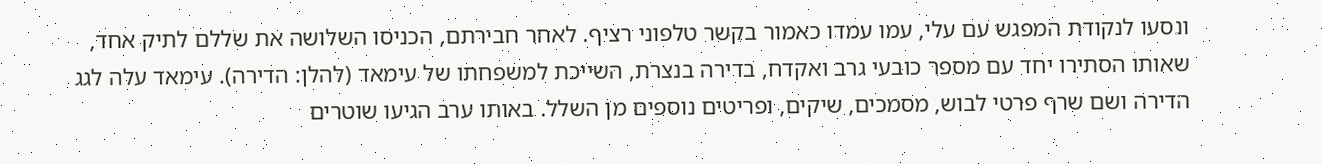ונסעו לנקודת המפגש עם עלי, עמו עמדו כאמור בקשר טלפוני רציף. לאחר חבירתם, הכניסו השלושה את שללם לתיק אחד, שאותו הסתירו יחד עם מספר כובעי גרב ואקדח, בדירה בנצרת, השייכת למשפחתו של עימאד (להלן: הדירה). עימאד עלה לגג הדירה ושם שרף פרטי לבוש, מסמכים, שיקים, ופריטים נוספים מן השלל. באותו ערב הגיעו שוטרים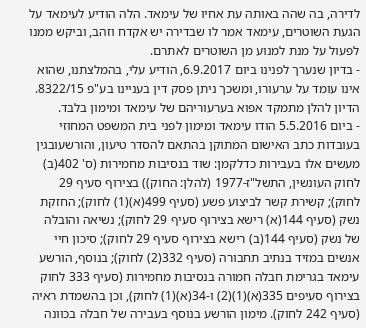לדירה, בה שהה באותה עת אחיו של עימאד. הלה הודיע לעימאד על הגעת השוטרים, עימאד אמר לו שבדירה יש אקדח וזהב, וביקש ממנו לפעול על מנת למנוע מן השוטרים לאתרם.
- בדיון שנערך לפנינו ביום 6.9.2017, הודיע עלי, בהמלצתנו, שהוא אינו עומד על ערעורו, ומשכך ניתן פסק דין בעניינו בע"פ 8322/15. הדיון להלן מתמקד אפוא בערעוריהם של עימאד ומימון בלבד.
- ביום 5.5.2016 הודו עימאד ומימון לפני בית המשפט המחוזי בעובדות כתב האישום המתוקן בהתאם להסדר טיעון, והורשעובגין מעשים אלו בעבירות כדלקמן: שוד בנסיבות מחמירות (ס' 402(ב) לחוק העונשין, התשל"ז-1977 (להלן: החוק)) בצירוף סעיף 29 לחוק); קשירת קשר לביצוע פשע (סעיף 499(א)(1) לחוק); החזקת נשק (סעיף 144(א) רישא בצירוף סעיף 29 לחוק); נשיאה והובלה של נשק (סעיף 144(ב) רישא בצירוף סעיף 29 לחוק); סיכון חיי אנשים במזיד בנתיב תחבורה (סעיף 332(2) לחוק); בנוסף, הורשע עימאד בגרימת חבלה חמורה בנסיבות מחמירות (סעיף 333 לחוק בצירוף סעיפים 335(א)(1)(2) ו-34(א)(1) לחוק), וכן בהשמדת ראיה (סעיף 242 לחוק). מימון הורשע בנוסף בעבירה של חבלה בכוונה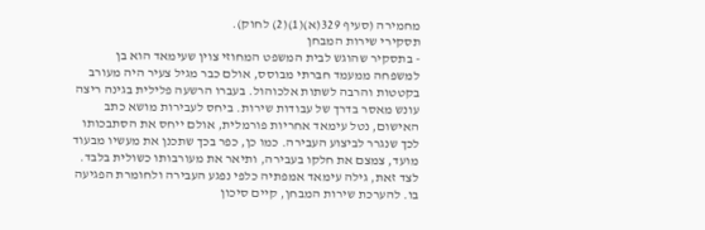מחמירה (סעיף 329(א)(1)(2) לחוק).
תסקירי שירות המבחן
- בתסקיר שהוגש לבית המשפט המחוזי צוין שעימאד הוא בן למשפחה ממעמד חברתי מבוסס, אולם כבר מגיל צעיר היה מעורב בקטטות והרבה לשתות אלכוהול. בעברו הרשעה פלילית בגינה ריצה עונש מאסר בדרך של עבודות שירות. ביחס לעבירות מושא כתב האישום, נטל עימאד אחריות פורמלית, אולם ייחס את הסתבכותו לכך שנגרר לביצוע העבירה. כמו כן, כפר בכך שתכנן את מעשיו מבעוד מועד, צמצם את חלקו בעבירה, ותיאר את מעורבותו כשולית בלבד. לצד זאת, גילה עימאד אמפתיה כלפי נפגע העבירה ולחומרת הפגיעה בו. להערכת שירות המבחן, קיים סיכון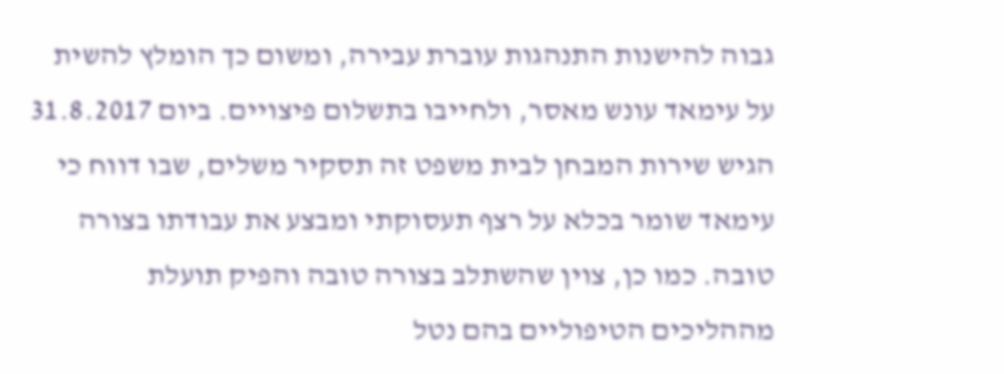גבוה להישנות התנהגות עוברת עבירה, ומשום כך הומלץ להשית על עימאד עונש מאסר, ולחייבו בתשלום פיצויים. ביום 31.8.2017 הגיש שירות המבחן לבית משפט זה תסקיר משלים, שבו דווח כי עימאד שומר בכלא על רצף תעסוקתי ומבצע את עבודתו בצורה טובה. כמו כן, צוין שהשתלב בצורה טובה והפיק תועלת מההליכים הטיפוליים בהם נטל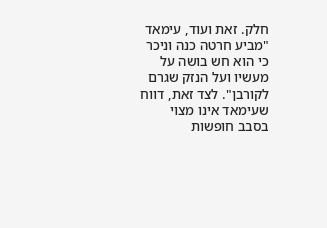חלק. זאת ועוד, עימאד "מביע חרטה כנה וניכר כי הוא חש בושה על מעשיו ועל הנזק שגרם לקורבן". לצד זאת, דווח שעימאד אינו מצוי בסבב חופשות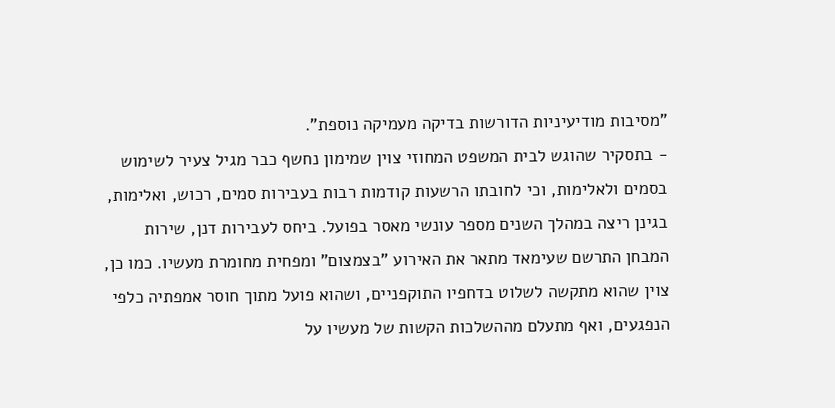"מסיבות מודיעיניות הדורשות בדיקה מעמיקה נוספת".
- בתסקיר שהוגש לבית המשפט המחוזי צוין שמימון נחשף כבר מגיל צעיר לשימוש בסמים ולאלימות, וכי לחובתו הרשעות קודמות רבות בעבירות סמים, רכוש, ואלימות, בגינן ריצה במהלך השנים מספר עונשי מאסר בפועל. ביחס לעבירות דנן, שירות המבחן התרשם שעימאד מתאר את האירוע "בצמצום" ומפחית מחומרת מעשיו. כמו כן, צוין שהוא מתקשה לשלוט בדחפיו התוקפניים, ושהוא פועל מתוך חוסר אמפתיה כלפי הנפגעים, ואף מתעלם מההשלכות הקשות של מעשיו על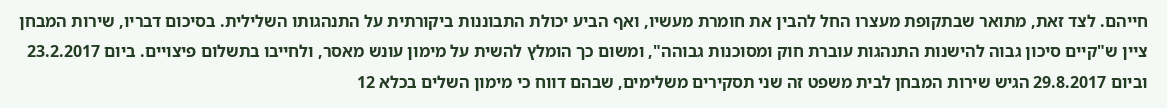חייהם. לצד זאת, מתואר שבתקופת מעצרו החל להבין את חומרת מעשיו, ואף הביע יכולת התבוננות ביקורתית על התנהגותו השלילית. בסיכום דבריו, שירות המבחן ציין ש"קיים סיכון גבוה להישנות התנהגות עוברת חוק ומסוכנות גבוהה", ומשום כך הומלץ להשית על מימון עונש מאסר, ולחייבו בתשלום פיצויים. ביום 23.2.2017 וביום 29.8.2017 הגיש שירות המבחן לבית משפט זה שני תסקירים משלימים, שבהם דווח כי מימון השלים בכלא 12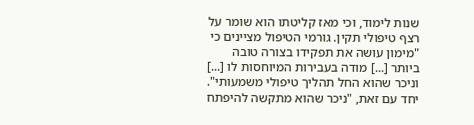שנות לימוד, וכי מאז קליטתו הוא שומר על רצף טיפולי תקין. גורמי הטיפול מציינים כי "מימון עושה את תפקידו בצורה טובה ביותר [...] מודה בעבירות המיוחסות לו [...] וניכר שהוא החל תהליך טיפולי משמעותי". יחד עם זאת, "ניכר שהוא מתקשה להיפתח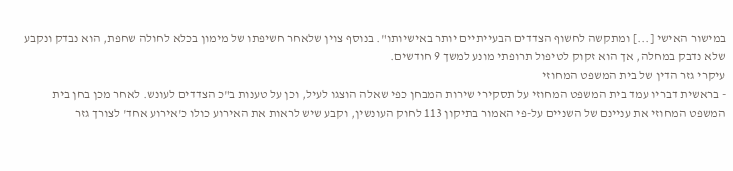במישור האישי [...] ומתקשה לחשוף הצדדים הבעייתיים יותר באישיותו". בנוסף צוין שלאחר חשיפתו של מימון בכלא לחולה שחפת, הוא נבדק ונקבע שלא נדבק במחלה, אך הוא זקוק לטיפול תרופתי מונע למשך 9 חודשים.
עיקרי גזר הדין של בית המשפט המחוזי
- בראשית דבריו עמד בית המשפט המחוזי על תסקירי שירות המבחן כפי שאלה הוצגו לעיל, וכן על טענות ב"כ הצדדים לעונש. לאחר מכן בחן בית המשפט המחוזי את עניינם של השניים על-פי האמור בתיקון 113 לחוק העונשין, וקבע שיש לראות את האירוע כולו כ'אירוע אחד' לצורך גזר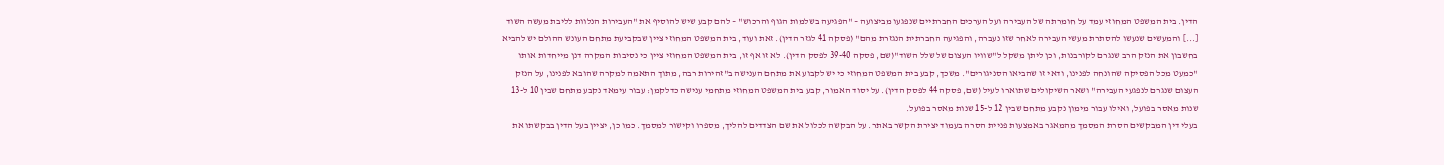הדין. בית המשפט המחוזי עמד על חומרתה של העבירה ועל הערכים החברתיים שנפגעו מביצועה – "הפגיעה בשלמות הגוף והרכוש" – להם קבע שיש להוסיף את "העבירות הנלוות לליבת מעשה השוד [...] והמעשים שנעשו להסתרת מעשי העבירה לאחר שזו נעברה, והפגיעה החברתית הנגזרת מהם" (פסקה 41 לגזר הדין). זאת ועוד, בית המשפט המחוזי ציין שבקביעת מתחם העונש ההולם יש להביא בחשבון את הנזק הרב שנגרם לקורבנות, וכן ליתן משקל ל"שוויו העצום של שלל השוד"(שם, פסקה 39-40 לפסק הדין). לא זו אף זו, בית המשפט המחוזי ציין כי נסיבות המקרה דנן מייחדות אותו "כמעט מכל הפסיקה שהונחה לפנינו, ודאי זו שהביאו הסניגורים". משכך, קבע בית המשפט המחוזי כי יש לקבוע את מתחם הענישה ב"זהירות רבה, מתוך התאמה למקרה שהובא לפנינו, על הנזק העצום שנגרם לנפגעי העבירה" ושאר השיקולים שתוארו לעיל (שם, פסקה 44 לפסק הדין). על יסוד האמור, קבע בית המשפט המחוזי מתחמי ענישה כדלקמן: עבור עימאד נקבע מתחם שבין 10 ל-13 שנות מאסר בפועל, ואילו עבור מימון נקבע מתחם שבין 12 ל-15 שנות מאסר בפועל.
בעלי דין המבקשים הסרת המסמך מהמאגר באמצעות פניית הסרה בעמוד יצירת הקשר באתר. על הבקשה לכלול את שם הצדדים להליך, מספרו וקישור למסמך. כמו כן, יציין בעל הדין בבקשתו את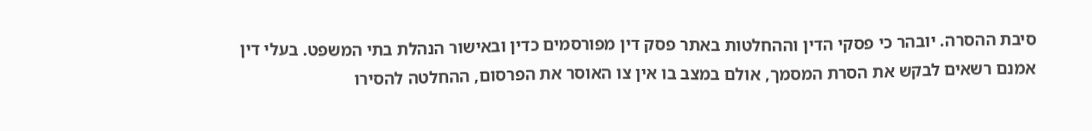סיבת ההסרה. יובהר כי פסקי הדין וההחלטות באתר פסק דין מפורסמים כדין ובאישור הנהלת בתי המשפט. בעלי דין אמנם רשאים לבקש את הסרת המסמך, אולם במצב בו אין צו האוסר את הפרסום, ההחלטה להסירו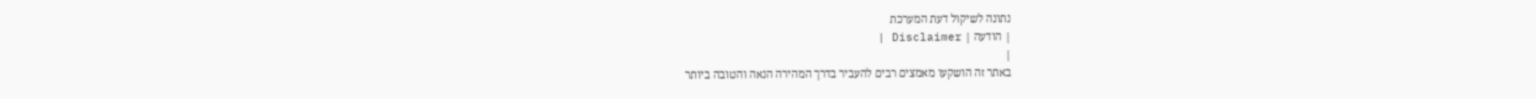נתונה לשיקול דעת המערכת
| הודעה | Disclaimer |
|
באתר זה הושקעו מאמצים רבים להעביר בדרך המהירה הנאה והטובה ביותר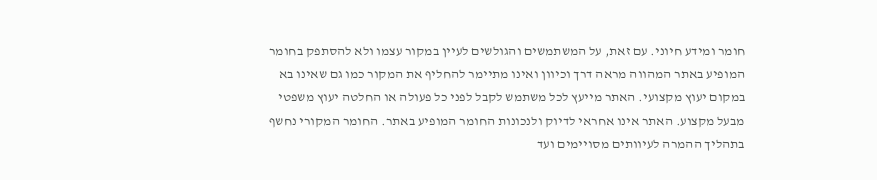חומר ומידע חיוני. עם זאת, על המשתמשים והגולשים לעיין במקור עצמו ולא להסתפק בחומר המופיע באתר המהווה מראה דרך וכיוון ואינו מתיימר להחליף את המקור כמו גם שאינו בא במקום יעוץ מקצועי. האתר מייעץ לכל משתמש לקבל לפני כל פעולה או החלטה יעוץ משפטי מבעל מקצוע. האתר אינו אחראי לדיוק ולנכונות החומר המופיע באתר. החומר המקורי נחשף בתהליך ההמרה לעיוותים מסויימים ועד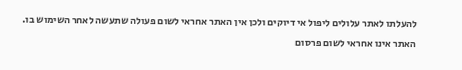להעלתו לאתר עלולים ליפול אי דיוקים ולכן אין האתר אחראי לשום פעולה שתעשה לאחר השימוש בו. האתר אינו אחראי לשום פרסום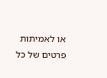או לאמיתות פרטים של כל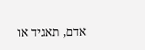אדם, תאגיד או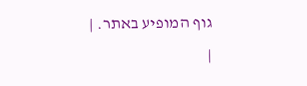גוף המופיע באתר. |
|